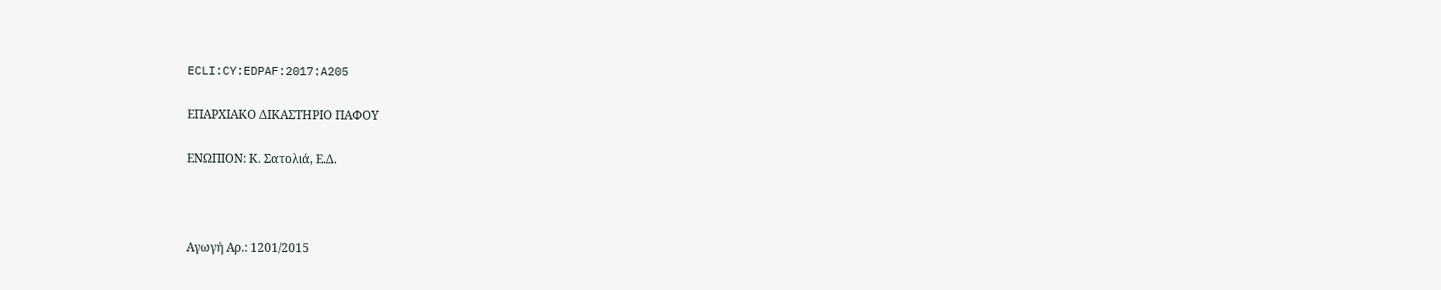ECLI:CY:EDPAF:2017:A205

ΕΠΑΡΧΙΑΚΟ ΔΙΚΑΣΤΗΡΙΟ ΠΑΦΟΥ

ΕΝΩΠΙΟΝ: Κ. Σατολιά, Ε.Δ.



Αγωγή Αρ.: 1201/2015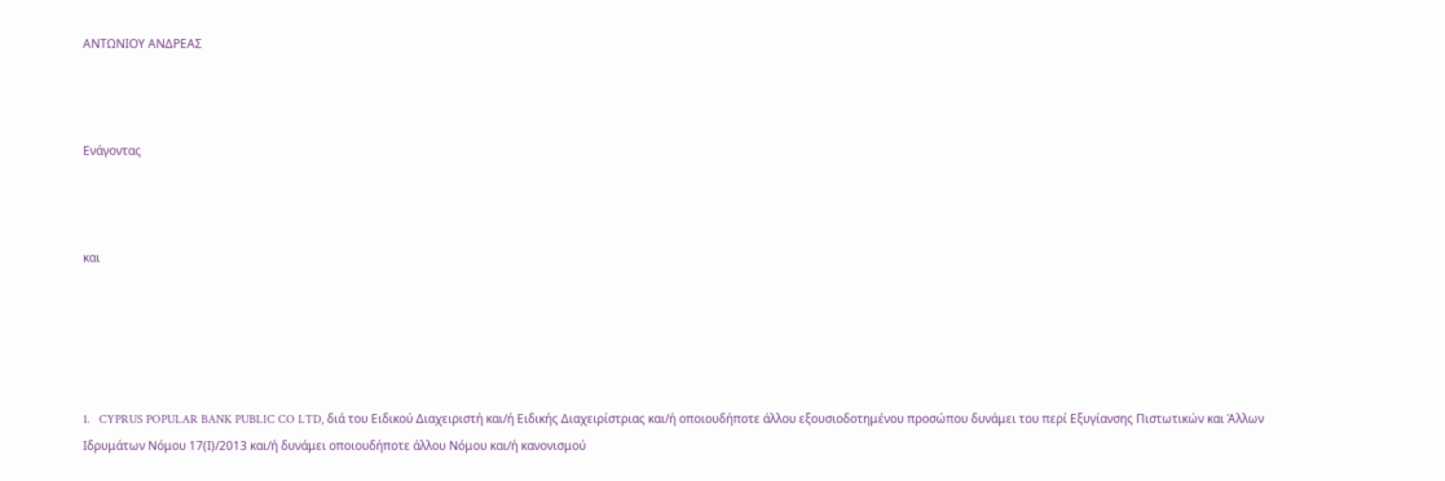ΑΝΤΩΝΙΟΥ ΑΝΔΡΕΑΣ



Ενάγοντας



και





1.   CYPRUS POPULAR BANK PUBLIC CO LTD, διά του Ειδικού Διαχειριστή και/ή Ειδικής Διαχειρίστριας και/ή οποιουδήποτε άλλου εξουσιοδοτημένου προσώπου δυνάμει του περί Εξυγίανσης Πιστωτικών και Άλλων Ιδρυμάτων Νόμου 17(Ι)/2013 και/ή δυνάμει οποιουδήποτε άλλου Νόμου και/ή κανονισμού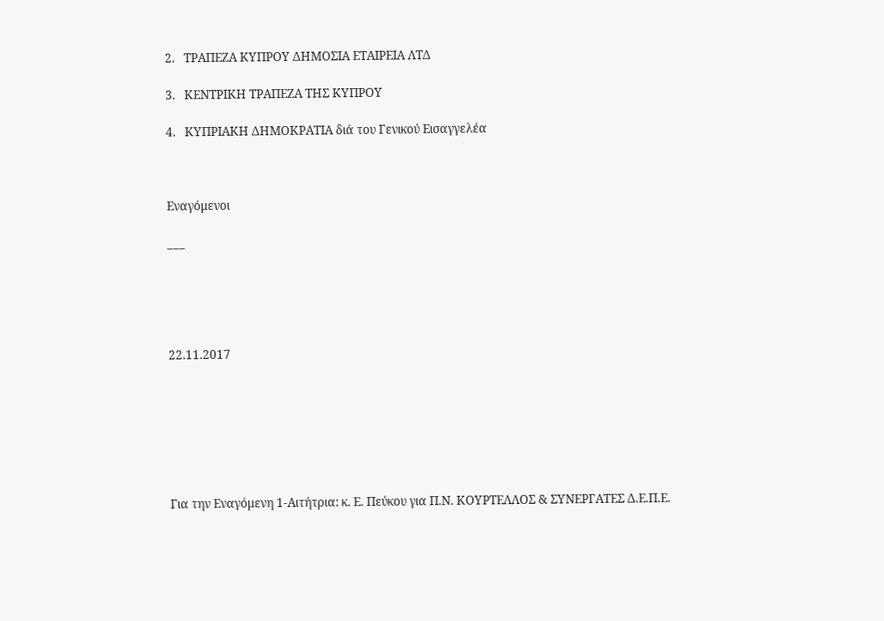2.   ΤΡΑΠΕΖΑ ΚΥΠΡΟΥ ΔΗΜΟΣΙΑ ΕΤΑΙΡΕΙΑ ΛΤΔ

3.   ΚΕΝΤΡΙΚΗ ΤΡΑΠΕΖΑ ΤΗΣ ΚΥΠΡΟΥ

4.   ΚΥΠΡΙΑΚΗ ΔΗΜΟΚΡΑΤΙΑ διά του Γενικού Εισαγγελέα



Εναγόμενοι

___





22.11.2017







Για την Εναγόμενη 1-Αιτήτρια: κ. Ε. Πεύκου για Π.Ν. ΚΟΥΡΤΕΛΛΟΣ & ΣΥΝΕΡΓΑΤΕΣ Δ.Ε.Π.Ε.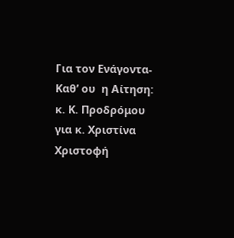Για τον Ενάγοντα-Καθ’ ου  η Αίτηση: κ. Κ. Προδρόμου για κ. Χριστίνα Χριστοφή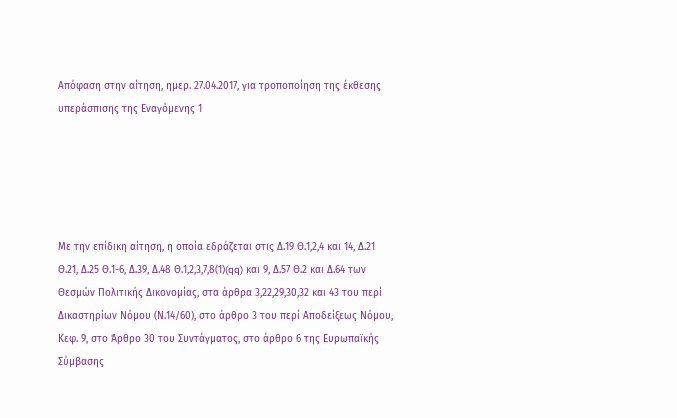Απόφαση στην αίτηση, ημερ. 27.04.2017, για τροποποίηση της έκθεσης υπεράσπισης της Εναγόμενης 1





Με την επίδικη αίτηση, η οποία εδράζεται στις Δ.19 Θ.1,2,4 και 14, Δ.21 Θ.21, Δ.25 Θ.1-6, Δ.39, Δ.48 Θ.1,2,3,7,8(1)(qq) και 9, Δ.57 Θ.2 και Δ.64 των Θεσμών Πολιτικής Δικονομίας, στα άρθρα 3,22,29,30,32 και 43 του περί Δικαστηρίων Νόμου (Ν.14/60), στο άρθρο 3 του περί Αποδείξεως Νόμου, Κεφ. 9, στο Άρθρο 30 του Συντάγματος, στο άρθρο 6 της Ευρωπαϊκής Σύμβασης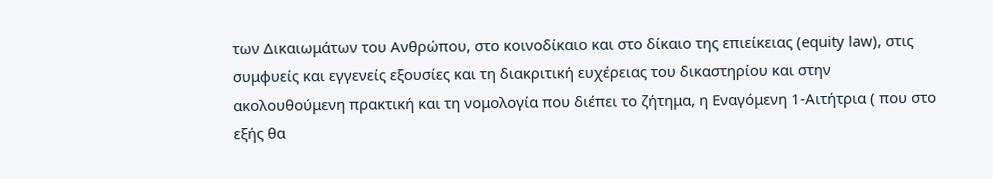των Δικαιωμάτων του Ανθρώπου, στο κοινοδίκαιο και στο δίκαιο της επιείκειας (equity law), στις συμφυείς και εγγενείς εξουσίες και τη διακριτική ευχέρειας του δικαστηρίου και στην ακολουθούμενη πρακτική και τη νομολογία που διέπει το ζήτημα, η Εναγόμενη 1-Αιτήτρια ( που στο εξής θα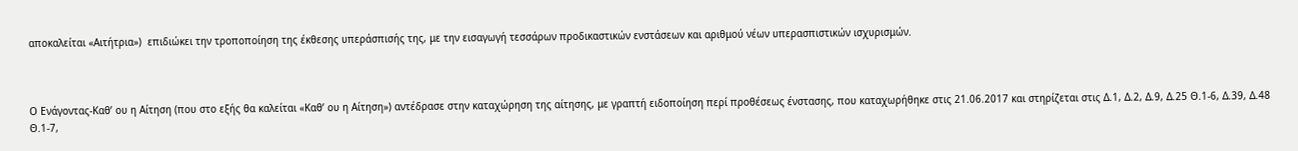αποκαλείται «Αιτήτρια»)  επιδιώκει την τροποποίηση της έκθεσης υπεράσπισής της, με την εισαγωγή τεσσάρων προδικαστικών ενστάσεων και αριθμού νέων υπερασπιστικών ισχυρισμών.



Ο Ενάγοντας-Καθ’ ου η Αίτηση (που στο εξής θα καλείται «Καθ’ ου η Αίτηση») αντέδρασε στην καταχώρηση της αίτησης, με γραπτή ειδοποίηση περί προθέσεως ένστασης, που καταχωρήθηκε στις 21.06.2017 και στηρίζεται στις Δ.1, Δ.2, Δ.9, Δ.25 Θ.1-6, Δ.39, Δ.48 Θ.1-7,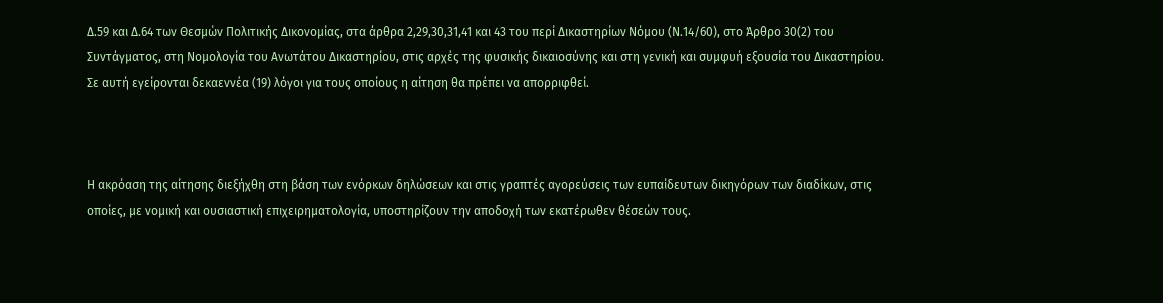Δ.59 και Δ.64 των Θεσμών Πολιτικής Δικονομίας, στα άρθρα 2,29,30,31,41 και 43 του περί Δικαστηρίων Νόμου (Ν.14/60), στο Άρθρο 30(2) του Συντάγματος, στη Νομολογία του Ανωτάτου Δικαστηρίου, στις αρχές της φυσικής δικαιοσύνης και στη γενική και συμφυή εξουσία του Δικαστηρίου. Σε αυτή εγείρονται δεκαεννέα (19) λόγοι για τους οποίους η αίτηση θα πρέπει να απορριφθεί.



Η ακρόαση της αίτησης διεξήχθη στη βάση των ενόρκων δηλώσεων και στις γραπτές αγορεύσεις των ευπαίδευτων δικηγόρων των διαδίκων, στις οποίες, με νομική και ουσιαστική επιχειρηματολογία, υποστηρίζουν την αποδοχή των εκατέρωθεν θέσεών τους.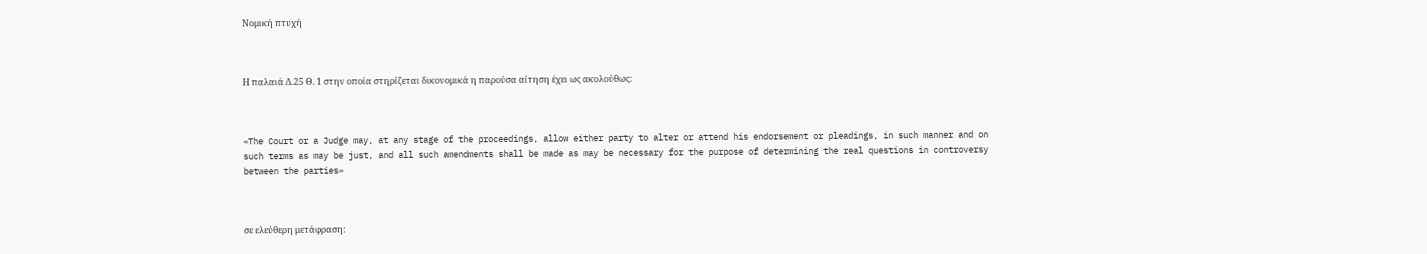Νομική πτυχή



Η παλαιά Δ.25 Θ. 1 στην οποία στηρίζεται δικονομικά η παρούσα αίτηση έχει ως ακολούθως:



«The Court or a Judge may, at any stage of the proceedings, allow either party to alter or attend his endorsement or pleadings, in such manner and on such terms as may be just, and all such amendments shall be made as may be necessary for the purpose of determining the real questions in controversy between the parties»



σε ελεύθερη μετάφραση: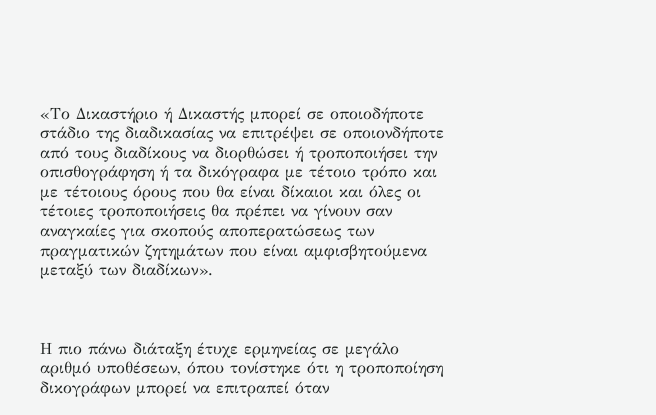«Το Δικαστήριο ή Δικαστής μπορεί σε οποιοδήποτε στάδιο της διαδικασίας να επιτρέψει σε οποιονδήποτε από τους διαδίκους να διορθώσει ή τροποποιήσει την οπισθογράφηση ή τα δικόγραφα με τέτοιο τρόπο και με τέτοιους όρους που θα είναι δίκαιοι και όλες οι τέτοιες τροποποιήσεις θα πρέπει να γίνουν σαν αναγκαίες για σκοπούς αποπερατώσεως των πραγματικών ζητημάτων που είναι αμφισβητούμενα μεταξύ των διαδίκων».



Η πιο πάνω διάταξη έτυχε ερμηνείας σε μεγάλο αριθμό υποθέσεων, όπου τονίστηκε ότι η τροποποίηση δικογράφων μπορεί να επιτραπεί όταν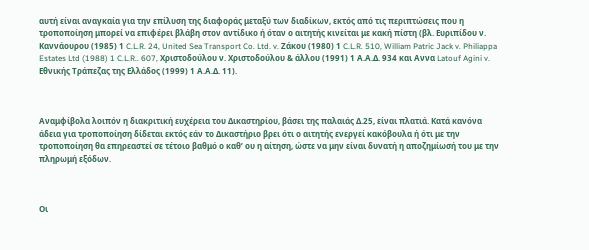αυτή είναι αναγκαία για την επίλυση της διαφοράς μεταξύ των διαδίκων, εκτός από τις περιπτώσεις που η τροποποίηση μπορεί να επιφέρει βλάβη στον αντίδικο ή όταν ο αιτητής κινείται με κακή πίστη (βλ. Ευριπίδου ν. Καννάουρου (1985) 1 C.L.R. 24, United Sea Transport Co. Ltd. v. Ζάκου (1980) 1 C.L.R. 510, William Patric Jack v. Philiappa Estates Ltd (1988) 1 C.L.R.. 607, Χριστοδούλου ν. Χριστοδούλου & άλλου (1991) 1 Α.Α.Δ. 934 και Αννα Latouf Agini v. Εθνικής Τράπεζας της Ελλάδος (1999) 1 Α.Α.Δ. 11).



Αναμφίβολα λοιπόν η διακριτική ευχέρεια του Δικαστηρίου, βάσει της παλαιάς Δ.25, είναι πλατιά. Κατά κανόνα άδεια για τροποποίηση δίδεται εκτός εάν το Δικαστήριο βρει ότι ο αιτητής ενεργεί κακόβουλα ή ότι με την τροποποίηση θα επηρεαστεί σε τέτοιο βαθμό ο καθ’ ου η αίτηση, ώστε να μην είναι δυνατή η αποζημίωσή του με την πληρωμή εξόδων.



Οι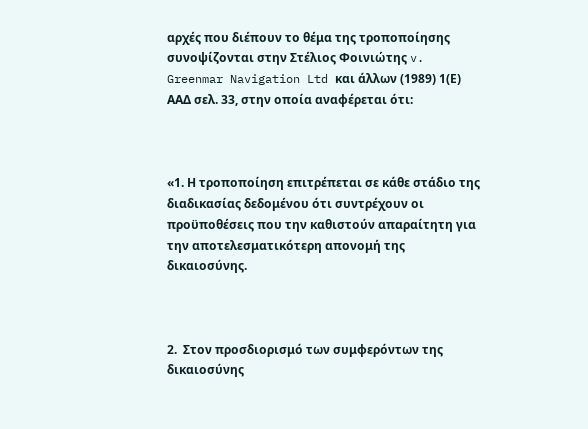αρχές που διέπουν το θέμα της τροποποίησης συνοψίζονται στην Στέλιος Φοινιώτης v. Greenmar Navigation Ltd και άλλων (1989) 1(Ε) ΑΑΔ σελ. 33, στην οποία αναφέρεται ότι:



«1. Η τροποποίηση επιτρέπεται σε κάθε στάδιο της διαδικασίας δεδομένου ότι συντρέχουν οι προϋποθέσεις που την καθιστούν απαραίτητη για την αποτελεσματικότερη απονομή της δικαιοσύνης.



2.  Στον προσδιορισμό των συμφερόντων της δικαιοσύνης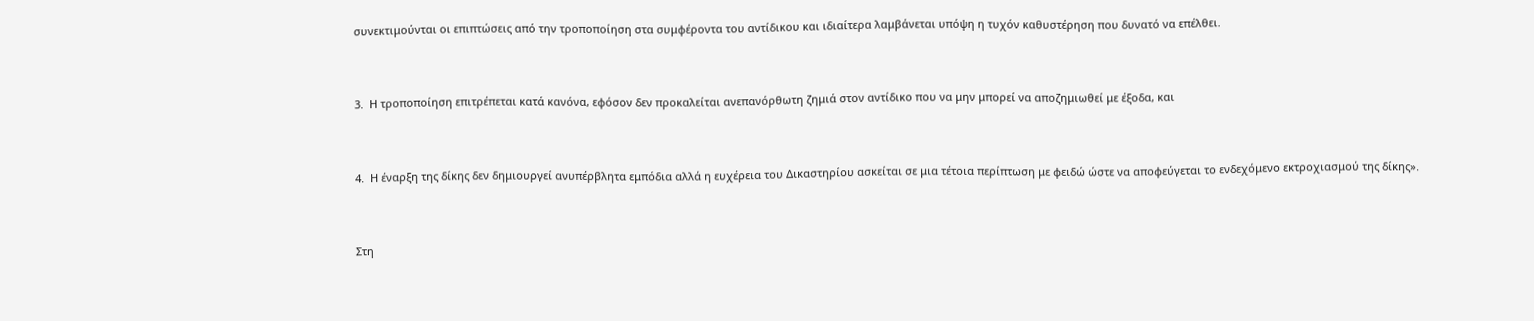συνεκτιμούνται οι επιπτώσεις από την τροποποίηση στα συμφέροντα του αντίδικου και ιδιαίτερα λαμβάνεται υπόψη η τυχόν καθυστέρηση που δυνατό να επέλθει.



3.  Η τροποποίηση επιτρέπεται κατά κανόνα, εφόσον δεν προκαλείται ανεπανόρθωτη ζημιά στον αντίδικο που να μην μπορεί να αποζημιωθεί με έξοδα, και



4.  Η έναρξη της δίκης δεν δημιουργεί ανυπέρβλητα εμπόδια αλλά η ευχέρεια του Δικαστηρίου ασκείται σε μια τέτοια περίπτωση με φειδώ ώστε να αποφεύγεται το ενδεχόμενο εκτροχιασμού της δίκης».



Στη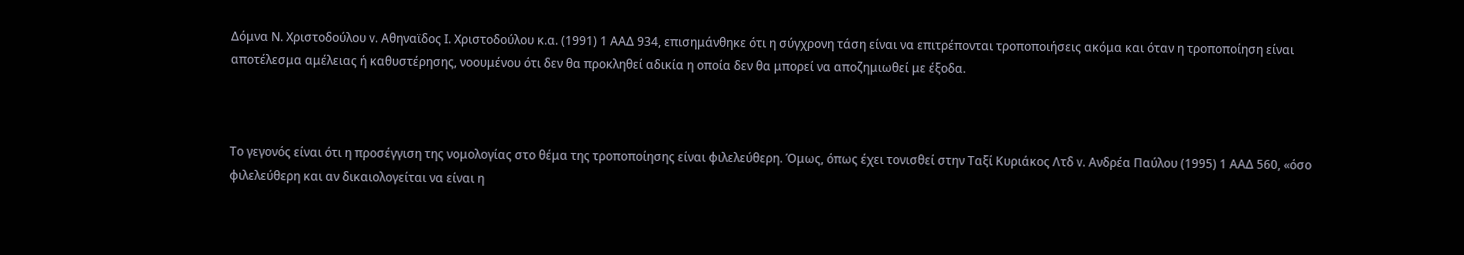Δόμνα Ν. Χριστοδούλου v. Αθηναϊδος Ι. Χριστοδούλου κ.α. (1991) 1 ΑΑΔ 934, επισημάνθηκε ότι η σύγχρονη τάση είναι να επιτρέπονται τροποποιήσεις ακόμα και όταν η τροποποίηση είναι αποτέλεσμα αμέλειας ή καθυστέρησης, νοουμένου ότι δεν θα προκληθεί αδικία η οποία δεν θα μπορεί να αποζημιωθεί με έξοδα.



Το γεγονός είναι ότι η προσέγγιση της νομολογίας στο θέμα της τροποποίησης είναι φιλελεύθερη. Όμως, όπως έχει τονισθεί στην Ταξί Κυριάκος Λτδ v. Ανδρέα Παύλου (1995) 1 ΑΑΔ 560, «όσο φιλελεύθερη και αν δικαιολογείται να είναι η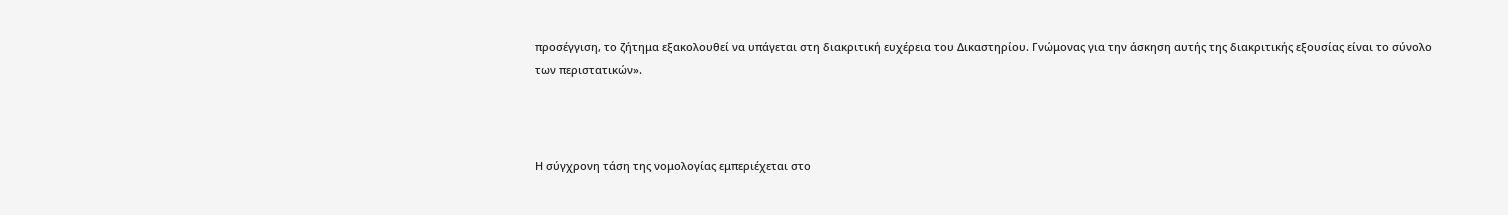προσέγγιση, το ζήτημα εξακολουθεί να υπάγεται στη διακριτική ευχέρεια του Δικαστηρίου. Γνώμονας για την άσκηση αυτής της διακριτικής εξουσίας είναι το σύνολο των περιστατικών».



Η σύγχρονη τάση της νομολογίας εμπεριέχεται στο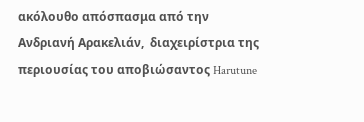ακόλουθο απόσπασμα από την Ανδριανή Αρακελιάν,  διαχειρίστρια της περιουσίας του αποβιώσαντος Harutune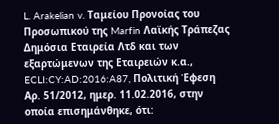L. Arakelian v. Ταμείου Προνοίας του Προσωπικού της Marfin Λαϊκής Τράπεζας Δημόσια Εταιρεία Λτδ και των εξαρτώμενων της Εταιρειών κ.α., ECLI:CY:AD:2016:A87, Πολιτική Έφεση Αρ. 51/2012, ημερ. 11.02.2016, στην οποία επισημάνθηκε, ότι: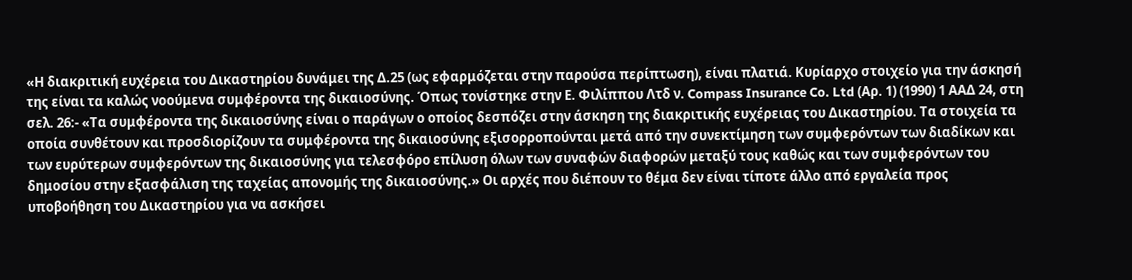«Η διακριτική ευχέρεια του Δικαστηρίου δυνάμει της Δ.25 (ως εφαρμόζεται στην παρούσα περίπτωση), είναι πλατιά. Κυρίαρχο στοιχείο για την άσκησή της είναι τα καλώς νοούμενα συμφέροντα της δικαιοσύνης. Όπως τονίστηκε στην Ε. Φιλίππου Λτδ ν. Compass Insurance Co. Ltd (Αρ. 1) (1990) 1 ΑΑΔ 24, στη σελ. 26:- «Τα συμφέροντα της δικαιοσύνης είναι ο παράγων ο οποίος δεσπόζει στην άσκηση της διακριτικής ευχέρειας του Δικαστηρίου. Τα στοιχεία τα οποία συνθέτουν και προσδιορίζουν τα συμφέροντα της δικαιοσύνης εξισορροπούνται μετά από την συνεκτίμηση των συμφερόντων των διαδίκων και των ευρύτερων συμφερόντων της δικαιοσύνης για τελεσφόρο επίλυση όλων των συναφών διαφορών μεταξύ τους καθώς και των συμφερόντων του δημοσίου στην εξασφάλιση της ταχείας απονομής της δικαιοσύνης.» Οι αρχές που διέπουν το θέμα δεν είναι τίποτε άλλο από εργαλεία προς υποβοήθηση του Δικαστηρίου για να ασκήσει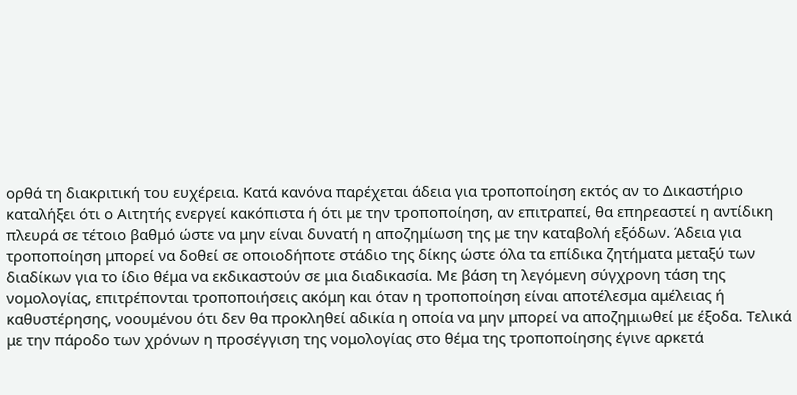ορθά τη διακριτική του ευχέρεια. Κατά κανόνα παρέχεται άδεια για τροποποίηση εκτός αν το Δικαστήριο καταλήξει ότι ο Αιτητής ενεργεί κακόπιστα ή ότι με την τροποποίηση, αν επιτραπεί, θα επηρεαστεί η αντίδικη πλευρά σε τέτοιο βαθμό ώστε να μην είναι δυνατή η αποζημίωση της με την καταβολή εξόδων. Άδεια για τροποποίηση μπορεί να δοθεί σε οποιοδήποτε στάδιο της δίκης ώστε όλα τα επίδικα ζητήματα μεταξύ των διαδίκων για το ίδιο θέμα να εκδικαστούν σε μια διαδικασία. Με βάση τη λεγόμενη σύγχρονη τάση της νομολογίας, επιτρέπονται τροποποιήσεις ακόμη και όταν η τροποποίηση είναι αποτέλεσμα αμέλειας ή καθυστέρησης, νοουμένου ότι δεν θα προκληθεί αδικία η οποία να μην μπορεί να αποζημιωθεί με έξοδα. Τελικά με την πάροδο των χρόνων η προσέγγιση της νομολογίας στο θέμα της τροποποίησης έγινε αρκετά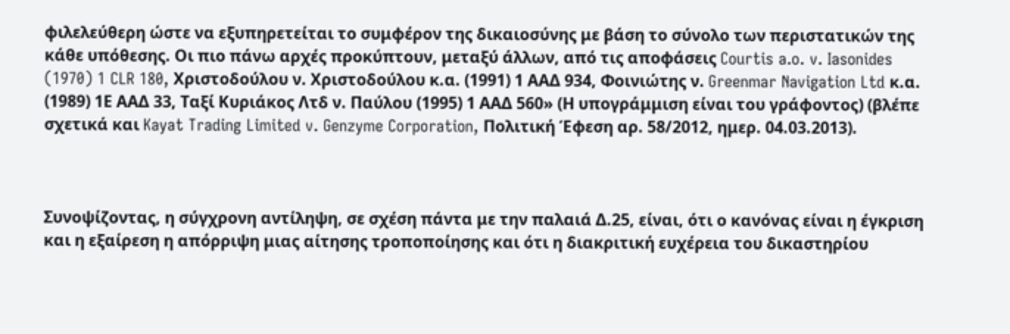φιλελεύθερη ώστε να εξυπηρετείται το συμφέρον της δικαιοσύνης με βάση το σύνολο των περιστατικών της κάθε υπόθεσης. Οι πιο πάνω αρχές προκύπτουν, μεταξύ άλλων, από τις αποφάσεις Courtis a.o. v. Iasonides (1970) 1 CLR 180, Χριστοδούλου ν. Χριστοδούλου κ.α. (1991) 1 ΑΑΔ 934, Φοινιώτης ν. Greenmar Navigation Ltd κ.α. (1989) 1Ε ΑΑΔ 33, Ταξί Κυριάκος Λτδ ν. Παύλου (1995) 1 ΑΑΔ 560» (Η υπογράμμιση είναι του γράφοντος) (βλέπε σχετικά και Kayat Trading Limited v. Genzyme Corporation, Πολιτική Έφεση αρ. 58/2012, ημερ. 04.03.2013).



Συνοψίζοντας, η σύγχρονη αντίληψη, σε σχέση πάντα με την παλαιά Δ.25, είναι, ότι ο κανόνας είναι η έγκριση και η εξαίρεση η απόρριψη μιας αίτησης τροποποίησης και ότι η διακριτική ευχέρεια του δικαστηρίου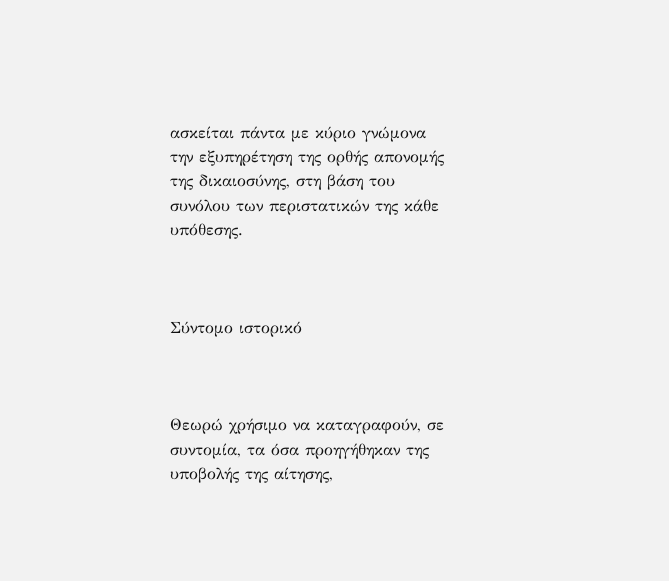ασκείται πάντα με κύριο γνώμονα την εξυπηρέτηση της ορθής απονομής της δικαιοσύνης, στη βάση του συνόλου των περιστατικών της κάθε υπόθεσης.



Σύντομο ιστορικό



Θεωρώ χρήσιμο να καταγραφούν, σε συντομία, τα όσα προηγήθηκαν της υποβολής της αίτησης,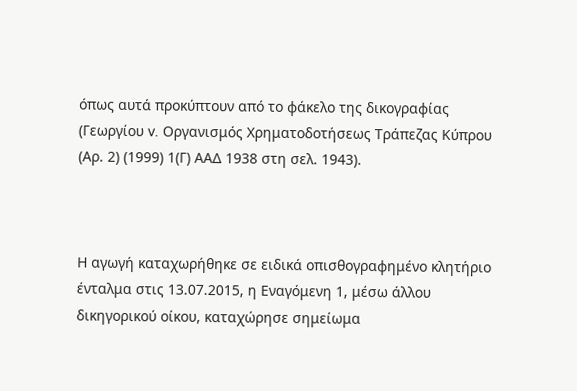όπως αυτά προκύπτουν από το φάκελο της δικογραφίας (Γεωργίου v. Οργανισμός Χρηματοδοτήσεως Τράπεζας Κύπρου (Αρ. 2) (1999) 1(Γ) ΑΑΔ 1938 στη σελ. 1943).



Η αγωγή καταχωρήθηκε σε ειδικά οπισθογραφημένο κλητήριο ένταλμα στις 13.07.2015, η Εναγόμενη 1, μέσω άλλου δικηγορικού οίκου, καταχώρησε σημείωμα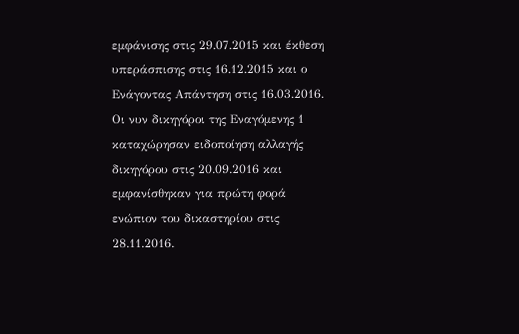εμφάνισης στις 29.07.2015 και έκθεση υπεράσπισης στις 16.12.2015 και ο Ενάγοντας Απάντηση στις 16.03.2016. Οι νυν δικηγόροι της Εναγόμενης 1 καταχώρησαν ειδοποίηση αλλαγής δικηγόρου στις 20.09.2016 και εμφανίσθηκαν για πρώτη φορά ενώπιον του δικαστηρίου στις 28.11.2016.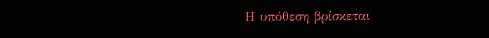Η υπόθεση βρίσκεται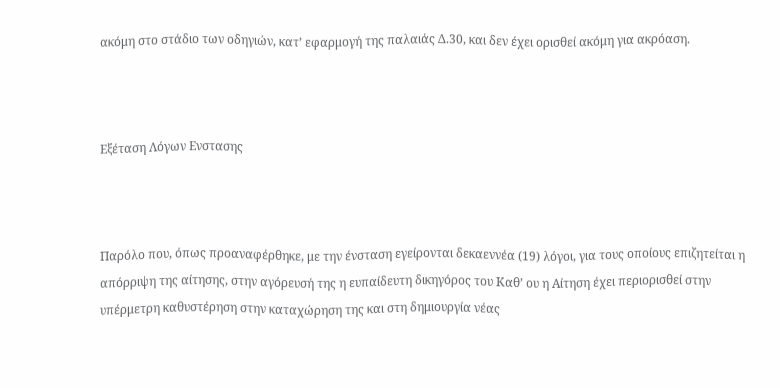ακόμη στο στάδιο των οδηγιών, κατ’ εφαρμογή της παλαιάς Δ.30, και δεν έχει ορισθεί ακόμη για ακρόαση.



Εξέταση Λόγων Ενστασης



Παρόλο που, όπως προαναφέρθηκε, με την ένσταση εγείρονται δεκαεννέα (19) λόγοι, για τους οποίους επιζητείται η απόρριψη της αίτησης, στην αγόρευσή της η ευπαίδευτη δικηγόρος του Καθ’ ου η Αίτηση έχει περιορισθεί στην υπέρμετρη καθυστέρηση στην καταχώρηση της και στη δημιουργία νέας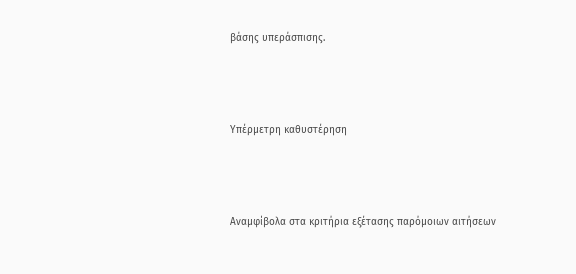βάσης υπεράσπισης.



Υπέρμετρη καθυστέρηση



Αναμφίβολα στα κριτήρια εξέτασης παρόμοιων αιτήσεων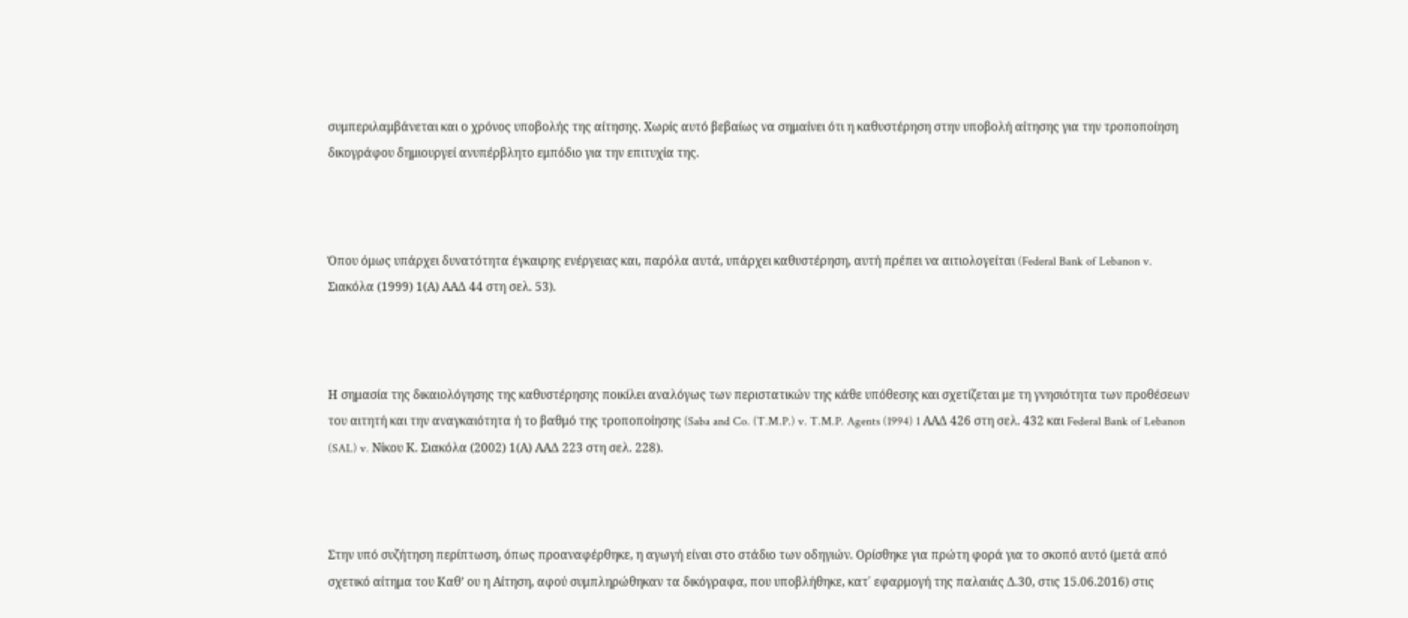συμπεριλαμβάνεται και ο χρόνος υποβολής της αίτησης. Χωρίς αυτό βεβαίως να σημαίνει ότι η καθυστέρηση στην υποβολή αίτησης για την τροποποίηση δικογράφου δημιουργεί ανυπέρβλητο εμπόδιο για την επιτυχία της.



Όπου όμως υπάρχει δυνατότητα έγκαιρης ενέργειας και, παρόλα αυτά, υπάρχει καθυστέρηση, αυτή πρέπει να αιτιολογείται (Federal Bank of Lebanon v. Σιακόλα (1999) 1(Α) ΑΑΔ 44 στη σελ. 53).



Η σημασία της δικαιολόγησης της καθυστέρησης ποικίλει αναλόγως των περιστατικών της κάθε υπόθεσης και σχετίζεται με τη γνησιότητα των προθέσεων του αιτητή και την αναγκαιότητα ή το βαθμό της τροποποίησης (Saba and Co. (T.M.P.) v. T.M.P. Agents (1994) 1 ΑΑΔ 426 στη σελ. 432 και Federal Bank of Lebanon (SAL) v. Νίκου Κ. Σιακόλα (2002) 1(Α) ΑΑΔ 223 στη σελ. 228).



Στην υπό συζήτηση περίπτωση, όπως προαναφέρθηκε, η αγωγή είναι στο στάδιο των οδηγιών. Ορίσθηκε για πρώτη φορά για το σκοπό αυτό (μετά από σχετικό αίτημα του Καθ’ ου η Αίτηση, αφού συμπληρώθηκαν τα δικόγραφα, που υποβλήθηκε, κατ΄ εφαρμογή της παλαιάς Δ.30, στις 15.06.2016) στις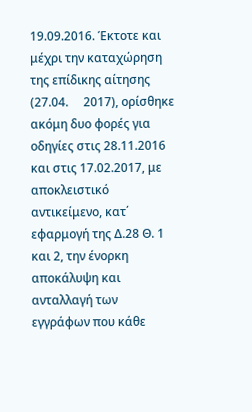19.09.2016. Έκτοτε και μέχρι την καταχώρηση της επίδικης αίτησης (27.04.     2017), ορίσθηκε ακόμη δυο φορές για οδηγίες στις 28.11.2016 και στις 17.02.2017, με αποκλειστικό αντικείμενο, κατ΄ εφαρμογή της Δ.28 Θ. 1 και 2, την ένορκη αποκάλυψη και ανταλλαγή των εγγράφων που κάθε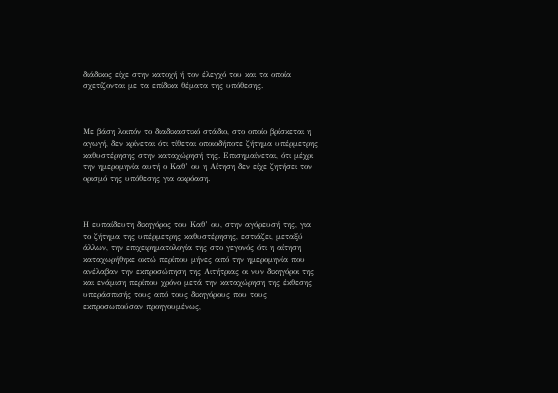διάδικος είχε στην κατοχή ή τον έλεγχό του και τα οποία σχετίζονται με τα επίδικα θέματα της υπόθεσης.



Με βάση λοιπόν το διαδικαστικό στάδιο, στο οποίο βρίσκεται η αγωγή, δεν κρίνεται ότι τίθεται οποιοδήποτε ζήτημα υπέρμετρης καθυστέρησης στην καταχώρησή της. Επισημαίνεται, ότι μέχρι την ημερομηνία αυτή ο Καθ’ ου η Αίτηση δεν είχε ζητήσει τον ορισμό της υπόθεσης για ακρόαση.



Η ευπαίδευτη δικηγόρος του Καθ’ ου, στην αγόρευσή της, για το ζήτημα της υπέρμετρης καθυστέρησης, εστιάζει, μεταξύ άλλων, την επιχειρηματολογία της στο γεγονός ότι η αίτηση καταχωρήθηκε οκτώ περίπου μήνες από την ημερομηνία που ανέλαβαν την εκπροσώπηση της Αιτήτριας οι νυν δικηγόροι της και ενάμιση περίπου χρόνο μετά την καταχώρηση της έκθεσης υπεράσπισής τους από τους δικηγόρους που τους εκπροσωπούσαν προηγουμένως,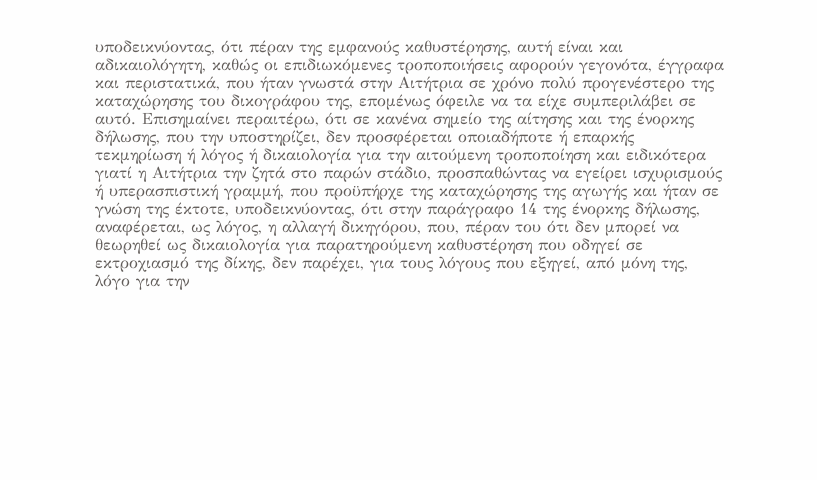υποδεικνύοντας, ότι πέραν της εμφανούς καθυστέρησης, αυτή είναι και αδικαιολόγητη, καθώς οι επιδιωκόμενες τροποποιήσεις αφορούν γεγονότα, έγγραφα και περιστατικά, που ήταν γνωστά στην Αιτήτρια σε χρόνο πολύ προγενέστερο της καταχώρησης του δικογράφου της, επομένως όφειλε να τα είχε συμπεριλάβει σε αυτό. Επισημαίνει περαιτέρω, ότι σε κανένα σημείο της αίτησης και της ένορκης δήλωσης, που την υποστηρίζει, δεν προσφέρεται οποιαδήποτε ή επαρκής τεκμηρίωση ή λόγος ή δικαιολογία για την αιτούμενη τροποποίηση και ειδικότερα γιατί η Αιτήτρια την ζητά στο παρών στάδιο, προσπαθώντας να εγείρει ισχυρισμούς ή υπερασπιστική γραμμή, που προϋπήρχε της καταχώρησης της αγωγής και ήταν σε γνώση της έκτοτε, υποδεικνύοντας, ότι στην παράγραφο 14 της ένορκης δήλωσης, αναφέρεται, ως λόγος, η αλλαγή δικηγόρου, που, πέραν του ότι δεν μπορεί να θεωρηθεί ως δικαιολογία για παρατηρούμενη καθυστέρηση που οδηγεί σε εκτροχιασμό της δίκης, δεν παρέχει, για τους λόγους που εξηγεί, από μόνη της, λόγο για την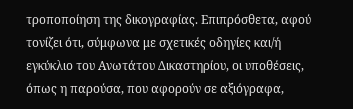τροποποίηση της δικογραφίας. Επιπρόσθετα, αφού τονίζει ότι, σύμφωνα με σχετικές οδηγίες και/ή εγκύκλιο του Ανωτάτου Δικαστηρίου, οι υποθέσεις, όπως η παρούσα, που αφορούν σε αξιόγραφα,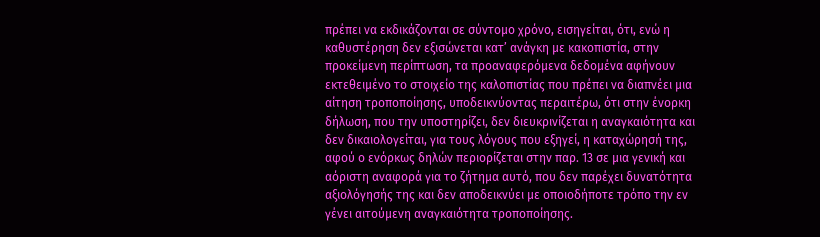πρέπει να εκδικάζονται σε σύντομο χρόνο, εισηγείται, ότι, ενώ η καθυστέρηση δεν εξισώνεται κατ’ ανάγκη με κακοπιστία, στην προκείμενη περίπτωση, τα προαναφερόμενα δεδομένα αφήνουν εκτεθειμένο το στοιχείο της καλοπιστίας που πρέπει να διαπνέει μια αίτηση τροποποίησης, υποδεικνύοντας περαιτέρω, ότι στην ένορκη δήλωση, που την υποστηρίζει, δεν διευκρινίζεται η αναγκαιότητα και δεν δικαιολογείται, για τους λόγους που εξηγεί, η καταχώρησή της, αφού ο ενόρκως δηλών περιορίζεται στην παρ. 13 σε μια γενική και αόριστη αναφορά για το ζήτημα αυτό, που δεν παρέχει δυνατότητα αξιολόγησής της και δεν αποδεικνύει με οποιοδήποτε τρόπο την εν γένει αιτούμενη αναγκαιότητα τροποποίησης.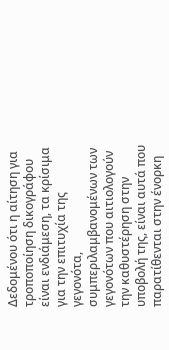Δεδομένου ότι η αίτηση για τροποποίηση δικογράφου είναι ενδιάμεση, τα κρίσιμα για την επιτυχία της γεγονότα, συμπεριλαμβανομένων των γεγονότων που αιτιολογούν την καθυστέρηση στην υποβολή της, είναι αυτά που παρατίθενται στην ένορκη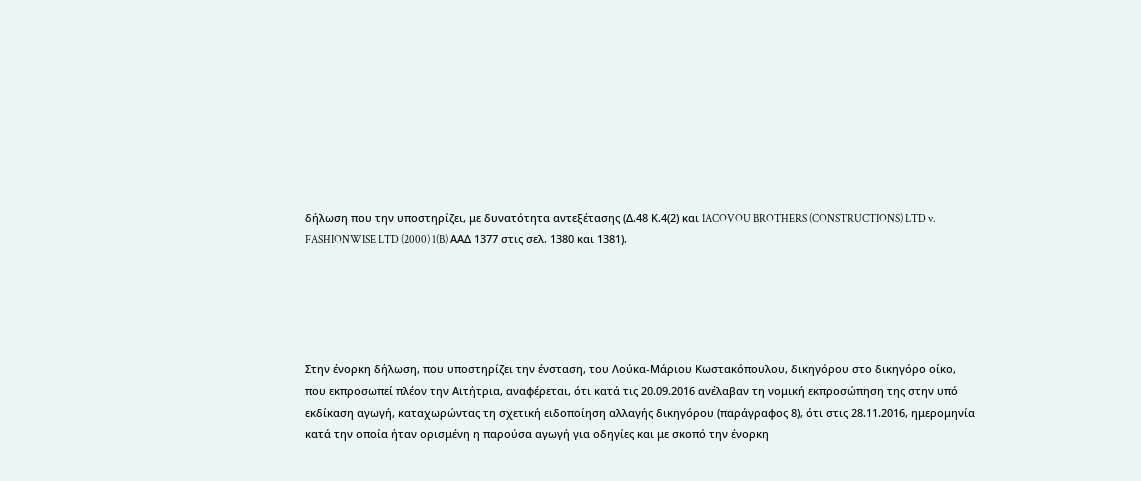δήλωση που την υποστηρίζει, με δυνατότητα αντεξέτασης (Δ.48 Κ.4(2) και IACOVOU BROTHERS (CONSTRUCTIONS) LTD v. FASHIONWISE LTD (2000) 1(B) ΑΑΔ 1377 στις σελ. 1380 και 1381).





Στην ένορκη δήλωση, που υποστηρίζει την ένσταση, του Λούκα-Μάριου Κωστακόπουλου, δικηγόρου στο δικηγόρο οίκο, που εκπροσωπεί πλέον την Αιτήτρια, αναφέρεται, ότι κατά τις 20.09.2016 ανέλαβαν τη νομική εκπροσώπηση της στην υπό εκδίκαση αγωγή, καταχωρώντας τη σχετική ειδοποίηση αλλαγής δικηγόρου (παράγραφος 8), ότι στις 28.11.2016, ημερομηνία κατά την οποία ήταν ορισμένη η παρούσα αγωγή για οδηγίες και με σκοπό την ένορκη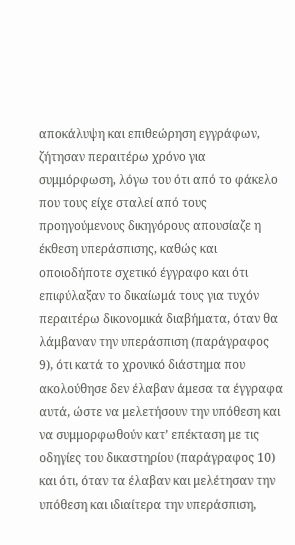αποκάλυψη και επιθεώρηση εγγράφων, ζήτησαν περαιτέρω χρόνο για συμμόρφωση, λόγω του ότι από το φάκελο που τους είχε σταλεί από τους προηγούμενους δικηγόρους απουσίαζε η έκθεση υπεράσπισης, καθώς και οποιοδήποτε σχετικό έγγραφο και ότι επιφύλαξαν το δικαίωμά τους για τυχόν περαιτέρω δικονομικά διαβήματα, όταν θα λάμβαναν την υπεράσπιση (παράγραφος 9), ότι κατά το χρονικό διάστημα που ακολούθησε δεν έλαβαν άμεσα τα έγγραφα αυτά, ώστε να μελετήσουν την υπόθεση και να συμμορφωθούν κατ’ επέκταση με τις οδηγίες του δικαστηρίου (παράγραφος 10) και ότι, όταν τα έλαβαν και μελέτησαν την υπόθεση και ιδιαίτερα την υπεράσπιση,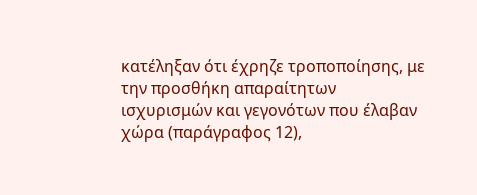κατέληξαν ότι έχρηζε τροποποίησης, με την προσθήκη απαραίτητων ισχυρισμών και γεγονότων που έλαβαν χώρα (παράγραφος 12),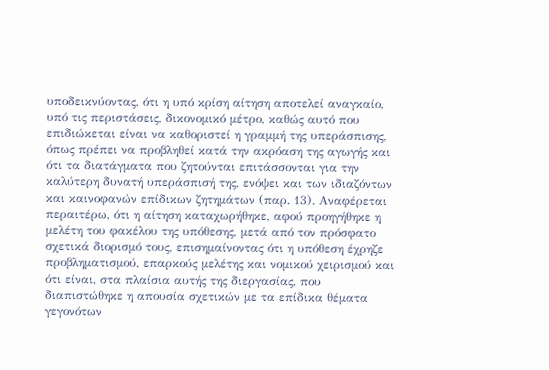υποδεικνύοντας, ότι η υπό κρίση αίτηση αποτελεί αναγκαίο, υπό τις περιστάσεις, δικονομικό μέτρο, καθώς αυτό που επιδιώκεται είναι να καθοριστεί η γραμμή της υπεράσπισης, όπως πρέπει να προβληθεί κατά την ακρόαση της αγωγής και ότι τα διατάγματα που ζητούνται επιτάσσονται για την καλύτερη δυνατή υπεράσπισή της, ενόψει και των ιδιαζόντων και καινοφανών επίδικων ζητημάτων (παρ. 13). Αναφέρεται περαιτέρω, ότι η αίτηση καταχωρήθηκε, αφού προηγήθηκε η μελέτη του φακέλου της υπόθεσης, μετά από τον πρόσφατο σχετικά διορισμό τους, επισημαίνοντας ότι η υπόθεση έχρηζε προβληματισμού, επαρκούς μελέτης και νομικού χειρισμού και ότι είναι, στα πλαίσια αυτής της διεργασίας, που διαπιστώθηκε η απουσία σχετικών με τα επίδικα θέματα γεγονότων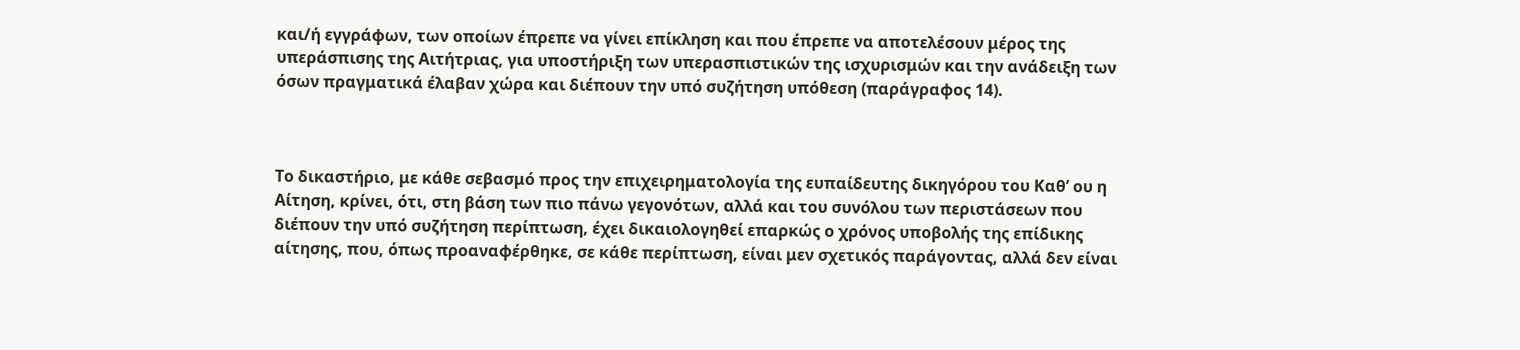και/ή εγγράφων, των οποίων έπρεπε να γίνει επίκληση και που έπρεπε να αποτελέσουν μέρος της υπεράσπισης της Αιτήτριας, για υποστήριξη των υπερασπιστικών της ισχυρισμών και την ανάδειξη των όσων πραγματικά έλαβαν χώρα και διέπουν την υπό συζήτηση υπόθεση (παράγραφος 14).



Το δικαστήριο, με κάθε σεβασμό προς την επιχειρηματολογία της ευπαίδευτης δικηγόρου του Καθ’ ου η Αίτηση, κρίνει, ότι, στη βάση των πιο πάνω γεγονότων, αλλά και του συνόλου των περιστάσεων που διέπουν την υπό συζήτηση περίπτωση, έχει δικαιολογηθεί επαρκώς ο χρόνος υποβολής της επίδικης αίτησης, που, όπως προαναφέρθηκε, σε κάθε περίπτωση, είναι μεν σχετικός παράγοντας, αλλά δεν είναι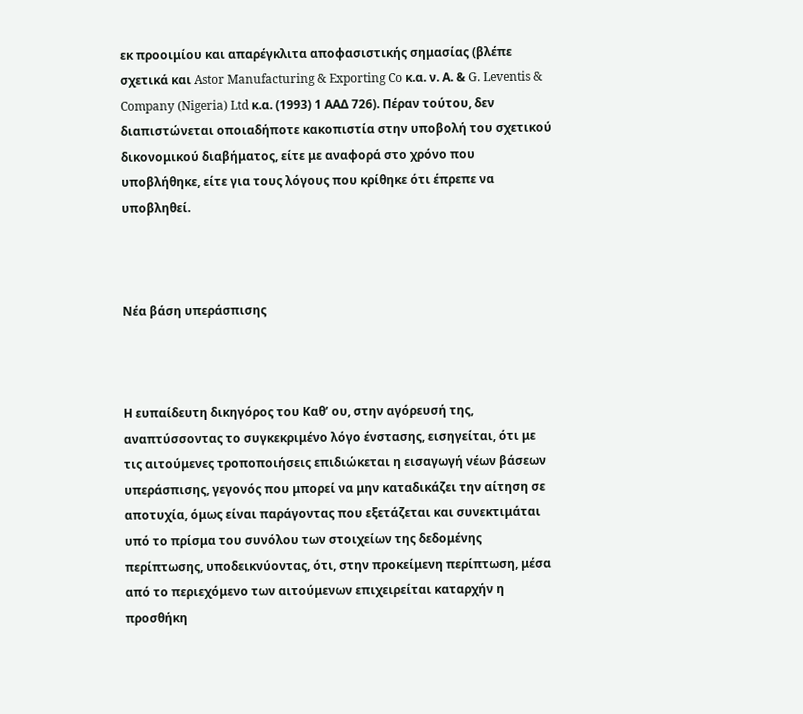εκ προοιμίου και απαρέγκλιτα αποφασιστικής σημασίας (βλέπε σχετικά και Astor Manufacturing & Exporting Co κ.α. ν. Α. & G. Leventis & Company (Nigeria) Ltd κ.α. (1993) 1 ΑΑΔ 726). Πέραν τούτου, δεν διαπιστώνεται οποιαδήποτε κακοπιστία στην υποβολή του σχετικού δικονομικού διαβήματος, είτε με αναφορά στο χρόνο που υποβλήθηκε, είτε για τους λόγους που κρίθηκε ότι έπρεπε να υποβληθεί.



Νέα βάση υπεράσπισης



Η ευπαίδευτη δικηγόρος του Καθ’ ου, στην αγόρευσή της, αναπτύσσοντας το συγκεκριμένο λόγο ένστασης, εισηγείται, ότι με τις αιτούμενες τροποποιήσεις επιδιώκεται η εισαγωγή νέων βάσεων υπεράσπισης, γεγονός που μπορεί να μην καταδικάζει την αίτηση σε αποτυχία, όμως είναι παράγοντας που εξετάζεται και συνεκτιμάται υπό το πρίσμα του συνόλου των στοιχείων της δεδομένης περίπτωσης, υποδεικνύοντας, ότι, στην προκείμενη περίπτωση, μέσα από το περιεχόμενο των αιτούμενων επιχειρείται καταρχήν η προσθήκη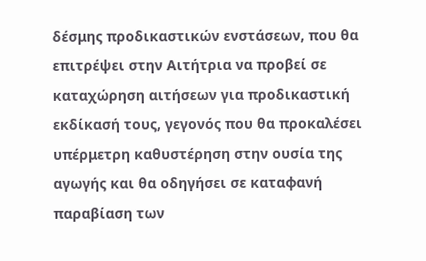δέσμης προδικαστικών ενστάσεων, που θα επιτρέψει στην Αιτήτρια να προβεί σε καταχώρηση αιτήσεων για προδικαστική εκδίκασή τους, γεγονός που θα προκαλέσει υπέρμετρη καθυστέρηση στην ουσία της αγωγής και θα οδηγήσει σε καταφανή παραβίαση των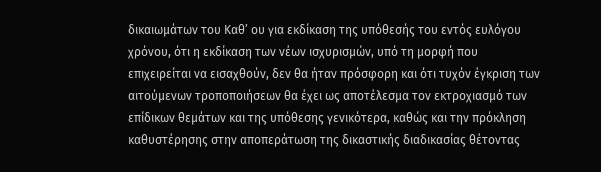δικαιωμάτων του Καθ’ ου για εκδίκαση της υπόθεσής του εντός ευλόγου χρόνου, ότι η εκδίκαση των νέων ισχυρισμών, υπό τη μορφή που επιχειρείται να εισαχθούν, δεν θα ήταν πρόσφορη και ότι τυχόν έγκριση των αιτούμενων τροποποιήσεων θα έχει ως αποτέλεσμα τον εκτροχιασμό των επίδικων θεμάτων και της υπόθεσης γενικότερα, καθώς και την πρόκληση καθυστέρησης στην αποπεράτωση της δικαστικής διαδικασίας θέτοντας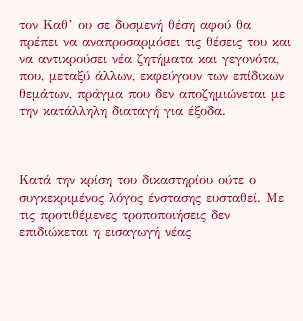τον Καθ’ ου σε δυσμενή θέση αφού θα πρέπει να αναπροσαρμόσει τις θέσεις του και να αντικρούσει νέα ζητήματα και γεγονότα, που, μεταξύ άλλων, εκφεύγουν των επίδικων θεμάτων, πράγμα που δεν αποζημιώνεται με την κατάλληλη διαταγή για έξοδα.



Κατά την κρίση του δικαστηρίου ούτε ο συγκεκριμένος λόγος ένστασης ευσταθεί. Με τις προτιθέμενες τροποποιήσεις δεν επιδιώκεται η εισαγωγή νέας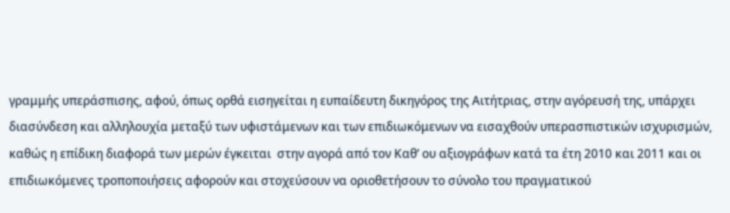γραμμής υπεράσπισης, αφού, όπως ορθά εισηγείται η ευπαίδευτη δικηγόρος της Αιτήτριας, στην αγόρευσή της, υπάρχει διασύνδεση και αλληλουχία μεταξύ των υφιστάμενων και των επιδιωκόμενων να εισαχθούν υπερασπιστικών ισχυρισμών, καθώς η επίδικη διαφορά των μερών έγκειται  στην αγορά από τον Καθ’ ου αξιογράφων κατά τα έτη 2010 και 2011 και οι επιδιωκόμενες τροποποιήσεις αφορούν και στοχεύσουν να οριοθετήσουν το σύνολο του πραγματικού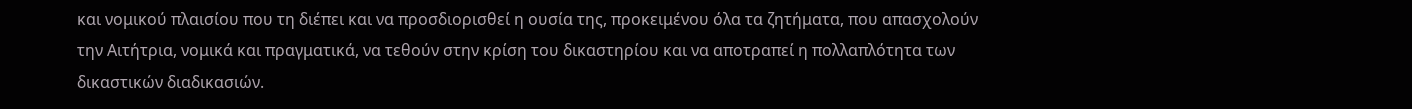και νομικού πλαισίου που τη διέπει και να προσδιορισθεί η ουσία της, προκειμένου όλα τα ζητήματα, που απασχολούν την Αιτήτρια, νομικά και πραγματικά, να τεθούν στην κρίση του δικαστηρίου και να αποτραπεί η πολλαπλότητα των δικαστικών διαδικασιών.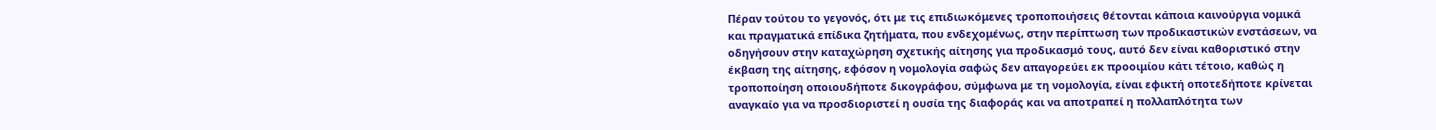Πέραν τούτου το γεγονός, ότι με τις επιδιωκόμενες τροποποιήσεις θέτονται κάποια καινούργια νομικά και πραγματικά επίδικα ζητήματα, που ενδεχομένως, στην περίπτωση των προδικαστικών ενστάσεων, να οδηγήσουν στην καταχώρηση σχετικής αίτησης για προδικασμό τους, αυτό δεν είναι καθοριστικό στην έκβαση της αίτησης, εφόσον η νομολογία σαφώς δεν απαγορεύει εκ προοιμίου κάτι τέτοιο, καθώς η τροποποίηση οποιουδήποτε δικογράφου, σύμφωνα με τη νομολογία, είναι εφικτή οποτεδήποτε κρίνεται αναγκαίο για να προσδιοριστεί η ουσία της διαφοράς και να αποτραπεί η πολλαπλότητα των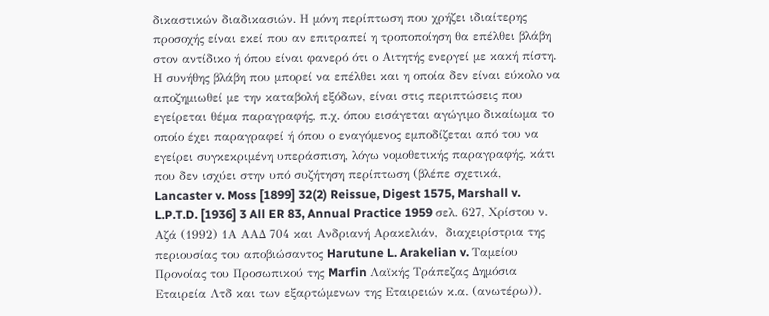δικαστικών διαδικασιών. Η μόνη περίπτωση που χρήζει ιδιαίτερης προσοχής είναι εκεί που αν επιτραπεί η τροποποίηση θα επέλθει βλάβη στον αντίδικο ή όπου είναι φανερό ότι ο Αιτητής ενεργεί με κακή πίστη. Η συνήθης βλάβη που μπορεί να επέλθει και η οποία δεν είναι εύκολο να αποζημιωθεί με την καταβολή εξόδων, είναι στις περιπτώσεις που εγείρεται θέμα παραγραφής, π.χ. όπου εισάγεται αγώγιμο δικαίωμα το οποίο έχει παραγραφεί ή όπου ο εναγόμενος εμποδίζεται από του να εγείρει συγκεκριμένη υπεράσπιση, λόγω νομοθετικής παραγραφής, κάτι που δεν ισχύει στην υπό συζήτηση περίπτωση (βλέπε σχετικά, Lancaster v. Moss [1899] 32(2) Reissue, Digest 1575, Marshall v. L.P.T.D. [1936] 3 All ER 83, Annual Practice 1959 σελ. 627, Χρίστου ν. Αζά (1992) 1Α ΑΑΔ 704 και Ανδριανή Αρακελιάν,  διαχειρίστρια της περιουσίας του αποβιώσαντος Harutune L. Arakelian v. Ταμείου Προνοίας του Προσωπικού της Marfin Λαϊκής Τράπεζας Δημόσια Εταιρεία Λτδ και των εξαρτώμενων της Εταιρειών κ.α. (ανωτέρω)).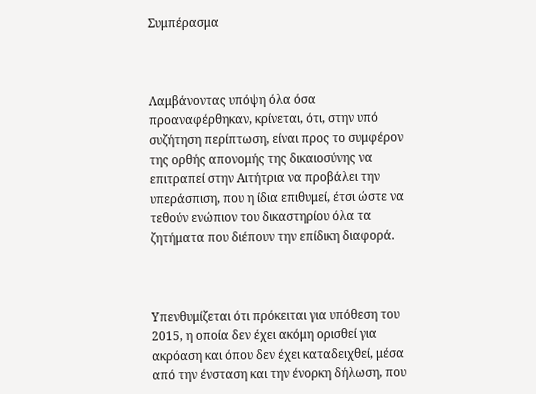Συμπέρασμα



Λαμβάνοντας υπόψη όλα όσα προαναφέρθηκαν, κρίνεται, ότι, στην υπό συζήτηση περίπτωση, είναι προς το συμφέρον της ορθής απονομής της δικαιοσύνης να επιτραπεί στην Αιτήτρια να προβάλει την υπεράσπιση, που η ίδια επιθυμεί, έτσι ώστε να τεθούν ενώπιον του δικαστηρίου όλα τα ζητήματα που διέπουν την επίδικη διαφορά.



Υπενθυμίζεται ότι πρόκειται για υπόθεση του 2015, η οποία δεν έχει ακόμη ορισθεί για ακρόαση και όπου δεν έχει καταδειχθεί, μέσα από την ένσταση και την ένορκη δήλωση, που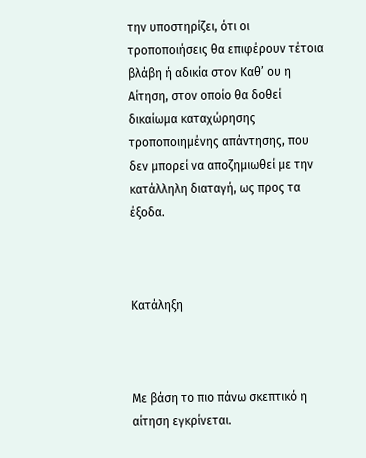την υποστηρίζει, ότι οι τροποποιήσεις θα επιφέρουν τέτοια βλάβη ή αδικία στον Καθ’ ου η Αίτηση, στον οποίο θα δοθεί δικαίωμα καταχώρησης τροποποιημένης απάντησης, που δεν μπορεί να αποζημιωθεί με την κατάλληλη διαταγή, ως προς τα έξοδα.



Κατάληξη



Με βάση το πιο πάνω σκεπτικό η αίτηση εγκρίνεται.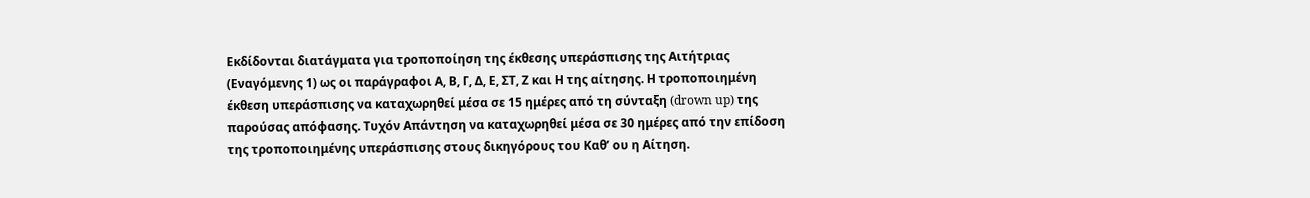Εκδίδονται διατάγματα για τροποποίηση της έκθεσης υπεράσπισης της Αιτήτριας (Εναγόμενης 1) ως οι παράγραφοι Α, Β, Γ, Δ, Ε, ΣΤ, Ζ και Η της αίτησης. Η τροποποιημένη έκθεση υπεράσπισης να καταχωρηθεί μέσα σε 15 ημέρες από τη σύνταξη (drown up) της παρούσας απόφασης. Τυχόν Απάντηση να καταχωρηθεί μέσα σε 30 ημέρες από την επίδοση της τροποποιημένης υπεράσπισης στους δικηγόρους του Καθ’ ου η Αίτηση.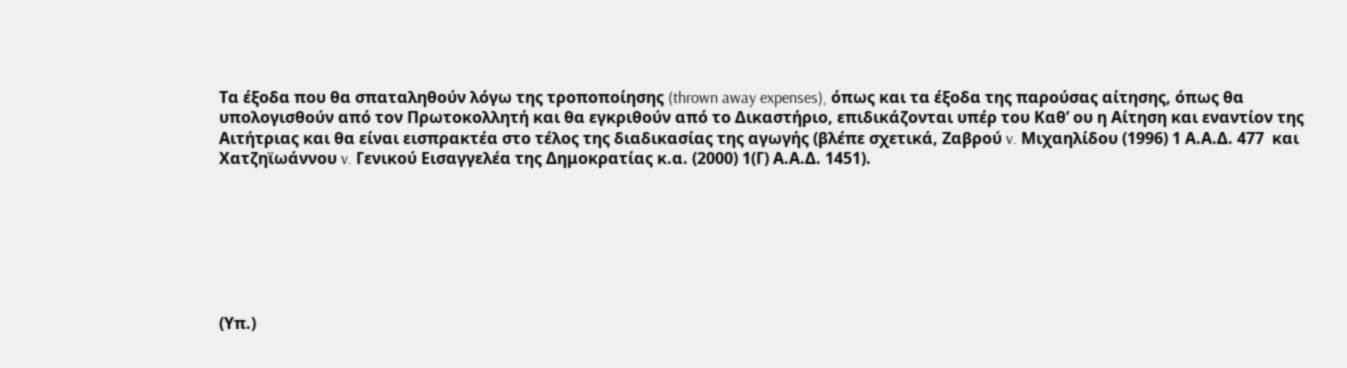Τα έξοδα που θα σπαταληθούν λόγω της τροποποίησης (thrown away expenses), όπως και τα έξοδα της παρούσας αίτησης, όπως θα υπολογισθούν από τον Πρωτοκολλητή και θα εγκριθούν από το Δικαστήριο, επιδικάζονται υπέρ του Καθ’ ου η Αίτηση και εναντίον της Αιτήτριας και θα είναι εισπρακτέα στο τέλος της διαδικασίας της αγωγής (βλέπε σχετικά, Ζαβρού v. Μιχαηλίδου (1996) 1 Α.Α.Δ. 477  και Χατζηϊωάννου v. Γενικού Εισαγγελέα της Δημοκρατίας κ.α. (2000) 1(Γ) Α.Α.Δ. 1451).







(Υπ.)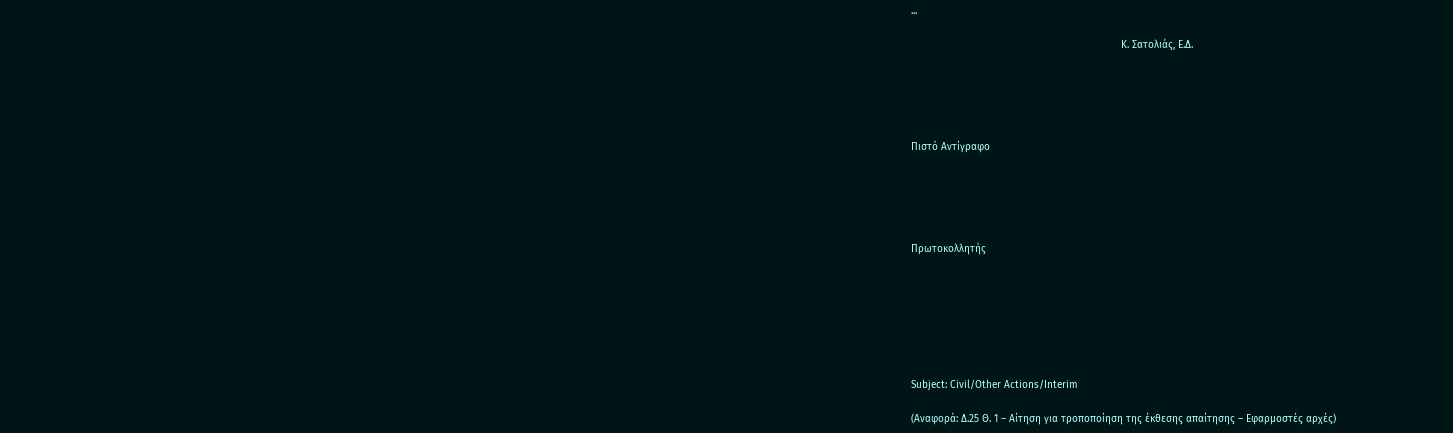...

                                                                      Κ. Σατολιάς, Ε.Δ.





Πιστό Αντίγραφο





Πρωτοκολλητής







Subject: Civil/Other Actions/Interim

(Αναφορά: Δ.25 Θ. 1 – Αίτηση για τροποποίηση της έκθεσης απαίτησης – Εφαρμοστές αρχές)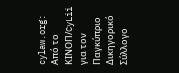cylaw.org: Από το ΚΙΝOΠ/CyLii για τον Παγκύπριο Δικηγορικό Σύλλογο